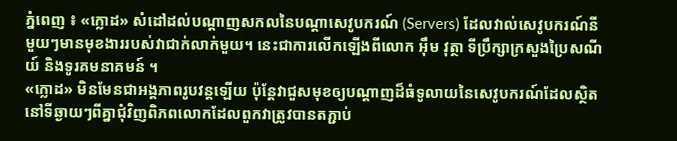ភ្នំពេញ ៖ «ក្លោដ» សំដៅដល់បណ្តាញសកលនៃបណ្តាសេវូបករណ៍ (Servers) ដែលវាល់សេវូបករណ៍នីមួយៗមានមុខងាររបស់វាជាក់លាក់មួយ។ នេះជាការលើកឡើងពីលោក អុឹម វុត្ថា ទីប្រឹក្សាក្រសួងប្រៃសណីយ៍ និងទូរគមនាគមន៍ ។
«ក្លោដ» មិនមែនជាអង្គភាពរូបវន្តឡើយ ប៉ុន្តែវាជួសមុខឲ្យបណ្តាញដ៏ធំទូលាយនៃសេវូបករណ៍ដែលស្ថិតនៅទីឆ្ងាយៗពីគ្នាជុំវិញពិភពលោកដែលពួកវាត្រូវបានតភ្ជាប់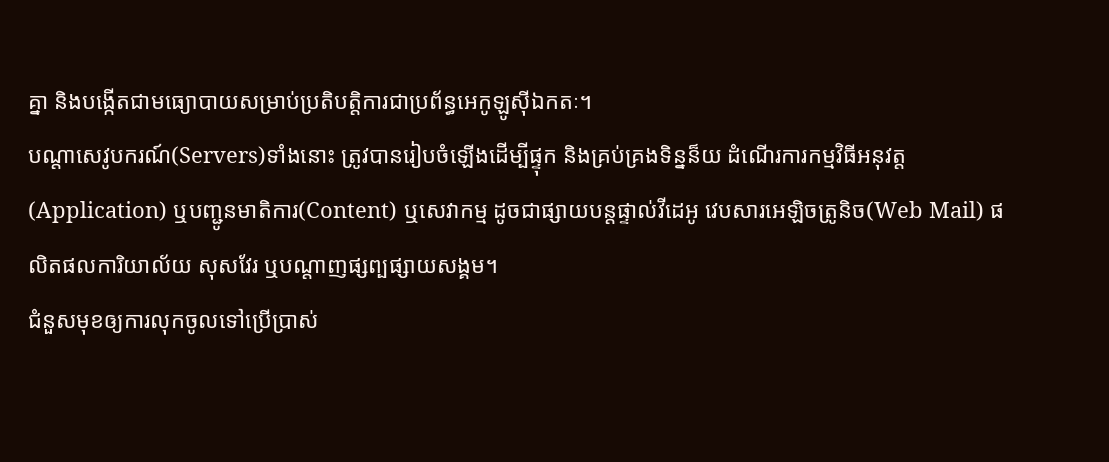គ្នា និងបង្កើតជាមធ្យោបាយសម្រាប់ប្រតិបត្តិការជាប្រព័ន្ធអេកូឡូស៊ីឯកតៈ។
បណ្តាសេវូបករណ៍(Servers)ទាំងនោះ ត្រូវបានរៀបចំឡើងដើម្បីផ្ទុក និងគ្រប់គ្រងទិន្នន៏យ ដំណើរការកម្មវិធីអនុវត្ត(Application) ឬបញ្ជូនមាតិការ(Content) ឬសេវាកម្ម ដូចជាផ្សាយបន្តផ្ទាល់វីដេអូ វេបសារអេឡិចត្រូនិច(Web Mail) ផលិតផលការិយាល័យ សុសវែរ ឬបណ្តាញផ្សព្បផ្សាយសង្គម។
ជំនួសមុខឲ្យការលុកចូលទៅប្រើប្រាស់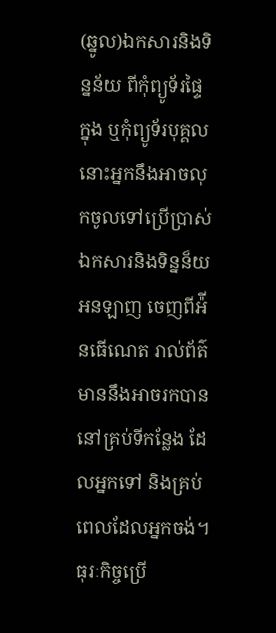(ឆ្នូល)ឯកសារនិងទិន្នន័យ ពីកុំព្យូទ័រផ្ទៃក្នុង ឬកុំព្យូទ័របុគ្គល នោះអ្នកនឹងអាចលុកចូលទៅប្រើប្រាស់ឯកសារនិងទិន្នន៏យអនឡាញ ចេញពីអ៉ីនធើណេត រាល់ព័ត៌មាននឹងអាចរកបាននៅគ្រប់ទីកន្លែង ដែលអ្នកទៅ និងគ្រប់ពេលដែលអ្នកចង់។
ធុរៈកិច្ចប្រើ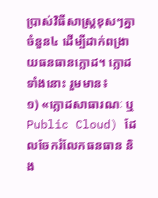ប្រាស់វិធីសាស្រ្តខុសៗគ្នាចំនួន៤ ដើម្បីដាក់ពង្រាយធនធានក្លោដ។ ក្លោដទាំងនោះ រួមមាន៖
១) «ក្លោដសាធារណៈ ឬ Public Cloud) ដែលចែករំលែកធនធាន និង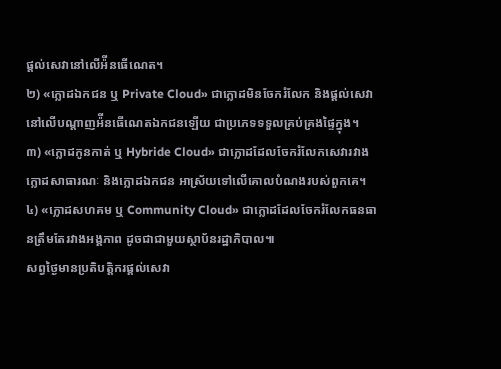ផ្តល់សេវានៅលើអ៉ីនធើណេត។
២) «ក្លោដឯកជន ឬ Private Cloud» ជាក្លោដមិនចែករំលែក និងផ្តល់សេវានៅលើបណ្តាញអ៉ីនធើណេតឯកជនឡើយ ជាប្រភេទទទួលគ្រប់គ្រងផ្ទៃក្នុង។
៣) «ក្លោដកូនកាត់ ឬ Hybride Cloud» ជាក្លោដដែលចែករំលែកសេវារវាងក្លោដសាធារណៈ និងក្លោដឯកជន អាស្រ័យទៅលើគោលបំណងរបស់ពួកគេ។
៤) «ក្លោដសហគម ឬ Community Cloud» ជាក្លោដដែលចែករំលែកធនធានត្រឹមតែរវាងអង្គភាព ដូចជាជាមួយស្ថាប័នរដ្ឋាភិបាល៕
សព្វថ្ងៃមានប្រតិបត្តិករផ្តល់សេវា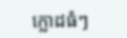ក្លោដធំៗ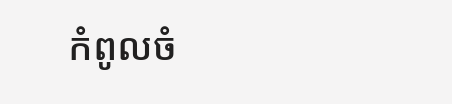កំពូលចំ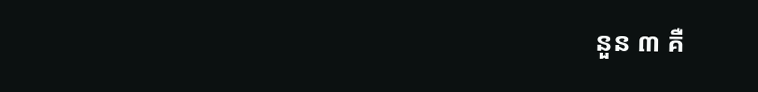នួន ៣ គឺ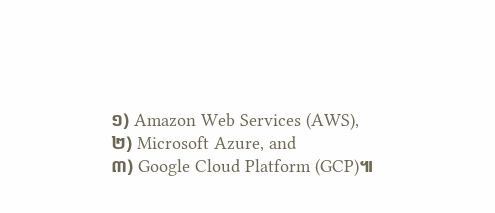១) Amazon Web Services (AWS),
២) Microsoft Azure, and
៣) Google Cloud Platform (GCP)៕